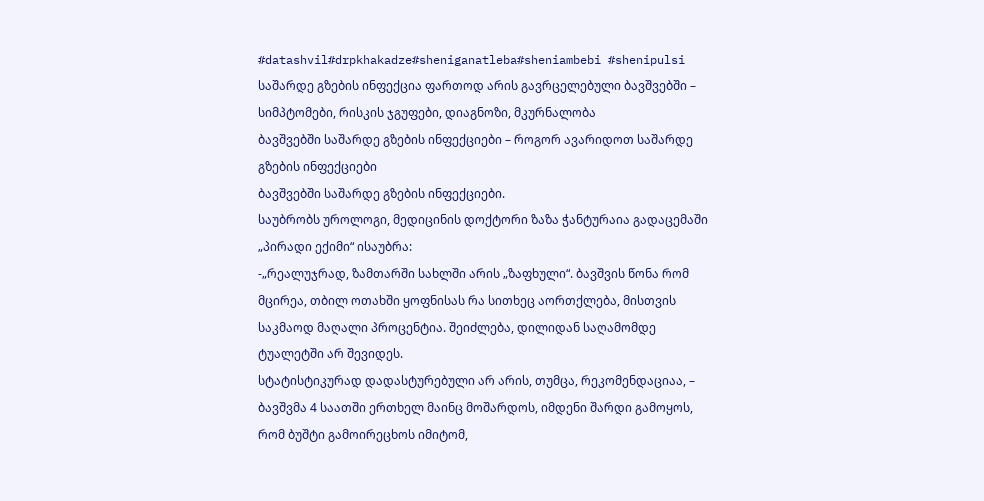#datashvil#drpkhakadze#sheniganatleba#sheniambebi #shenipulsi
საშარდე გზების ინფექცია ფართოდ არის გავრცელებული ბავშვებში – სიმპტომები, რისკის ჯგუფები, დიაგნოზი, მკურნალობა
ბავშვებში საშარდე გზების ინფექციები – როგორ ავარიდოთ საშარდე გზების ინფექციები
ბავშვებში საშარდე გზების ინფექციები.
საუბრობს უროლოგი, მედიცინის დოქტორი ზაზა ჭანტურაია გადაცემაში „პირადი ექიმი“ ისაუბრა:
-„რეალუჯრად, ზამთარში სახლში არის „ზაფხული“. ბავშვის წონა რომ მცირეა, თბილ ოთახში ყოფნისას რა სითხეც აორთქლება, მისთვის საკმაოდ მაღალი პროცენტია. შეიძლება, დილიდან საღამომდე ტუალეტში არ შევიდეს.
სტატისტიკურად დადასტურებული არ არის, თუმცა, რეკომენდაციაა, – ბავშვმა 4 საათში ერთხელ მაინც მოშარდოს, იმდენი შარდი გამოყოს, რომ ბუშტი გამოირეცხოს იმიტომ,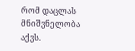რომ დაცლას მნიშვნელობა აქვს.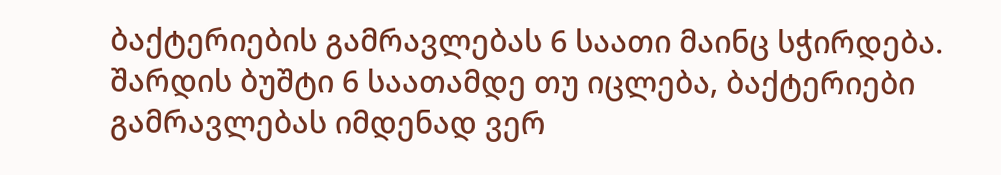ბაქტერიების გამრავლებას 6 საათი მაინც სჭირდება.
შარდის ბუშტი 6 საათამდე თუ იცლება, ბაქტერიები გამრავლებას იმდენად ვერ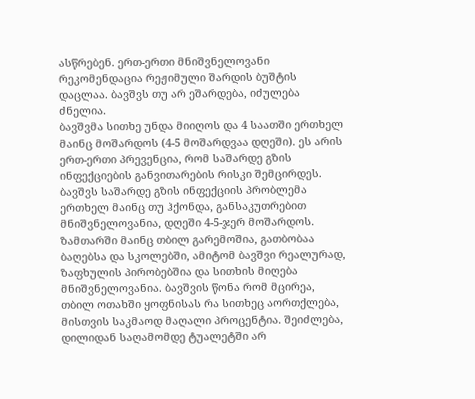ასწრებენ. ერთ-ერთი მნიშვნელოვანი რეკომენდაცია რეჟიმული შარდის ბუშტის დაცლაა. ბავშვს თუ არ ეშარდება, იძულება ძნელია.
ბავშვმა სითხე უნდა მიიღოს და 4 საათში ერთხელ მაინც მოშარდოს (4-5 მოშარდვაა დღეში). ეს არის ერთ-ერთი პრევენცია, რომ საშარდე გზის ინფექციების განვითარების რისკი შემცირდეს.
ბავშვს საშარდე გზის ინფექციის პრობლემა ერთხელ მაინც თუ ჰქონდა, განსაკუთრებით მნიშვნელოვანია, დღეში 4-5-ჯერ მოშარდოს. ზამთარში მაინც თბილ გარემოშია, გათბობაა ბაღებსა და სკოლებში, ამიტომ ბავშვი რეალურად, ზაფხულის პირობებშია და სითხის მიღება მნიშვნელოვანია. ბავშვის წონა რომ მცირეა, თბილ ოთახში ყოფნისას რა სითხეც აორთქლება, მისთვის საკმაოდ მაღალი პროცენტია. შეიძლება, დილიდან საღამომდე ტუალეტში არ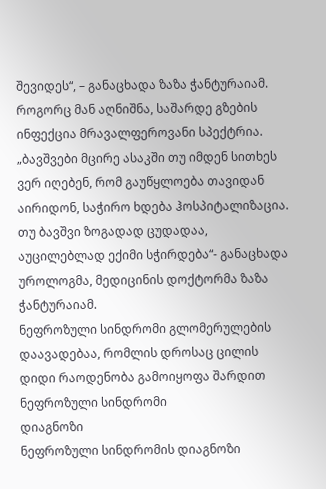შევიდეს“, – განაცხადა ზაზა ჭანტურაიამ.
როგორც მან აღნიშნა, საშარდე გზების ინფექცია მრავალფეროვანი სპექტრია.
„ბავშვები მცირე ასაკში თუ იმდენ სითხეს ვერ იღებენ, რომ გაუწყლოება თავიდან აირიდონ, საჭირო ხდება ჰოსპიტალიზაცია. თუ ბავშვი ზოგადად ცუდადაა, აუცილებლად ექიმი სჭირდება“- განაცხადა უროლოგმა, მედიცინის დოქტორმა ზაზა ჭანტურაიამ.
ნეფროზული სინდრომი გლომერულების დაავადებაა, რომლის დროსაც ცილის დიდი რაოდენობა გამოიყოფა შარდით
ნეფროზული სინდრომი
დიაგნოზი
ნეფროზული სინდრომის დიაგნოზი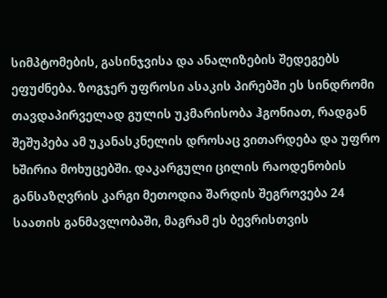სიმპტომების, გასინჯვისა და ანალიზების შედეგებს ეფუძნება. ზოგჯერ უფროსი ასაკის პირებში ეს სინდრომი თავდაპირველად გულის უკმარისობა ჰგონიათ, რადგან შეშუპება ამ უკანასკნელის დროსაც ვითარდება და უფრო ხშირია მოხუცებში. დაკარგული ცილის რაოდენობის განსაზღვრის კარგი მეთოდია შარდის შეგროვება 24 საათის განმავლობაში, მაგრამ ეს ბევრისთვის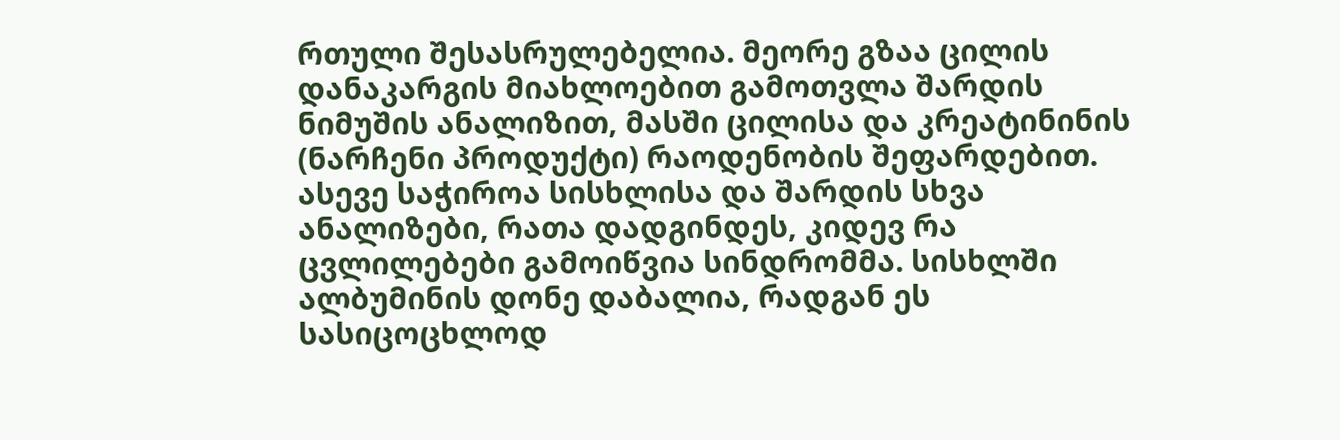რთული შესასრულებელია. მეორე გზაა ცილის დანაკარგის მიახლოებით გამოთვლა შარდის ნიმუშის ანალიზით, მასში ცილისა და კრეატინინის (ნარჩენი პროდუქტი) რაოდენობის შეფარდებით. ასევე საჭიროა სისხლისა და შარდის სხვა ანალიზები, რათა დადგინდეს, კიდევ რა ცვლილებები გამოიწვია სინდრომმა. სისხლში ალბუმინის დონე დაბალია, რადგან ეს სასიცოცხლოდ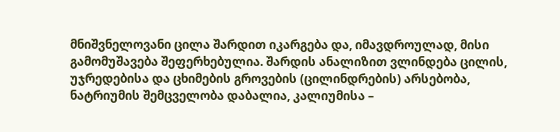მნიშვნელოვანი ცილა შარდით იკარგება და, იმავდროულად, მისი გამომუშავება შეფერხებულია. შარდის ანალიზით ვლინდება ცილის, უჯრედებისა და ცხიმების გროვების (ცილინდრების) არსებობა, ნატრიუმის შემცველობა დაბალია, კალიუმისა –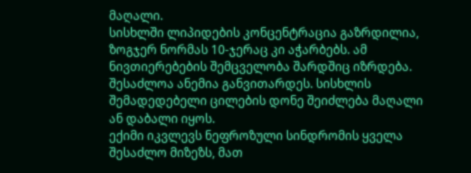მაღალი.
სისხლში ლიპიდების კონცენტრაცია გაზრდილია, ზოგჯერ ნორმას 10-ჯერაც კი აჭარბებს. ამ ნივთიერებების შემცველობა შარდშიც იზრდება. შესაძლოა ანემია განვითარდეს. სისხლის შემადედებელი ცილების დონე შეიძლება მაღალი ან დაბალი იყოს.
ექიმი იკვლევს ნეფროზული სინდრომის ყველა შესაძლო მიზეზს, მათ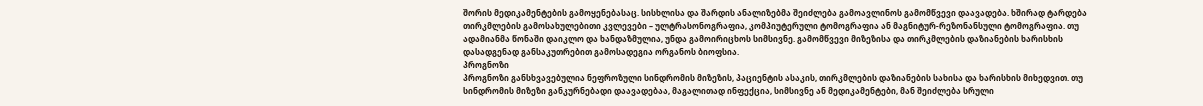შორის მედიკამენტების გამოყენებასაც. სისხლისა და შარდის ანალიზებმა შეიძლება გამოავლინოს გამომწვევი დაავადება. ხშირად ტარდება თირკმლების გამოსახულებითი კვლევები – ულტრასონოგრაფია, კომპიუტერული ტომოგრაფია ან მაგნიტურ-რეზონანსული ტომოგრაფია. თუ ადამიანმა წონაში დაიკლო და ხანდაზმულია, უნდა გამოირიცხოს სიმსივნე. გამომწვევი მიზეზისა და თირკმლების დაზიანების ხარისხის დასადგენად განსაკუთრებით გამოსადეგია ორგანოს ბიოფსია.
პროგნოზი
პროგნოზი განსხვავებულია ნეფროზული სინდრომის მიზეზის, პაციენტის ასაკის, თირკმლების დაზიანების სახისა და ხარისხის მიხედვით. თუ სინდრომის მიზეზი განკურნებადი დაავადებაა, მაგალითად ინფექცია, სიმსივნე ან მედიკამენტები, მან შეიძლება სრული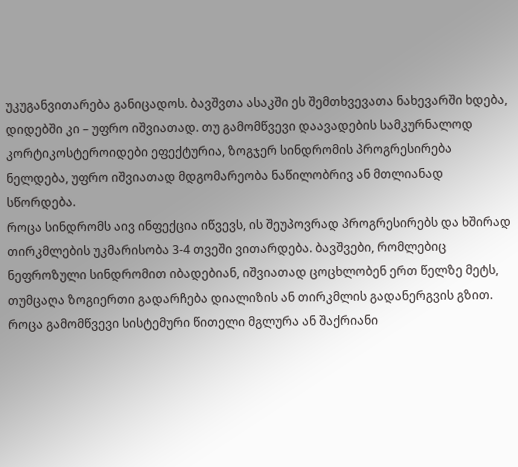უკუგანვითარება განიცადოს. ბავშვთა ასაკში ეს შემთხვევათა ნახევარში ხდება, დიდებში კი – უფრო იშვიათად. თუ გამომწვევი დაავადების სამკურნალოდ კორტიკოსტეროიდები ეფექტურია, ზოგჯერ სინდრომის პროგრესირება ნელდება, უფრო იშვიათად მდგომარეობა ნაწილობრივ ან მთლიანად სწორდება.
როცა სინდრომს აივ ინფექცია იწვევს, ის შეუპოვრად პროგრესირებს და ხშირად თირკმლების უკმარისობა 3-4 თვეში ვითარდება. ბავშვები, რომლებიც ნეფროზული სინდრომით იბადებიან, იშვიათად ცოცხლობენ ერთ წელზე მეტს, თუმცაღა ზოგიერთი გადარჩება დიალიზის ან თირკმლის გადანერგვის გზით.
როცა გამომწვევი სისტემური წითელი მგლურა ან შაქრიანი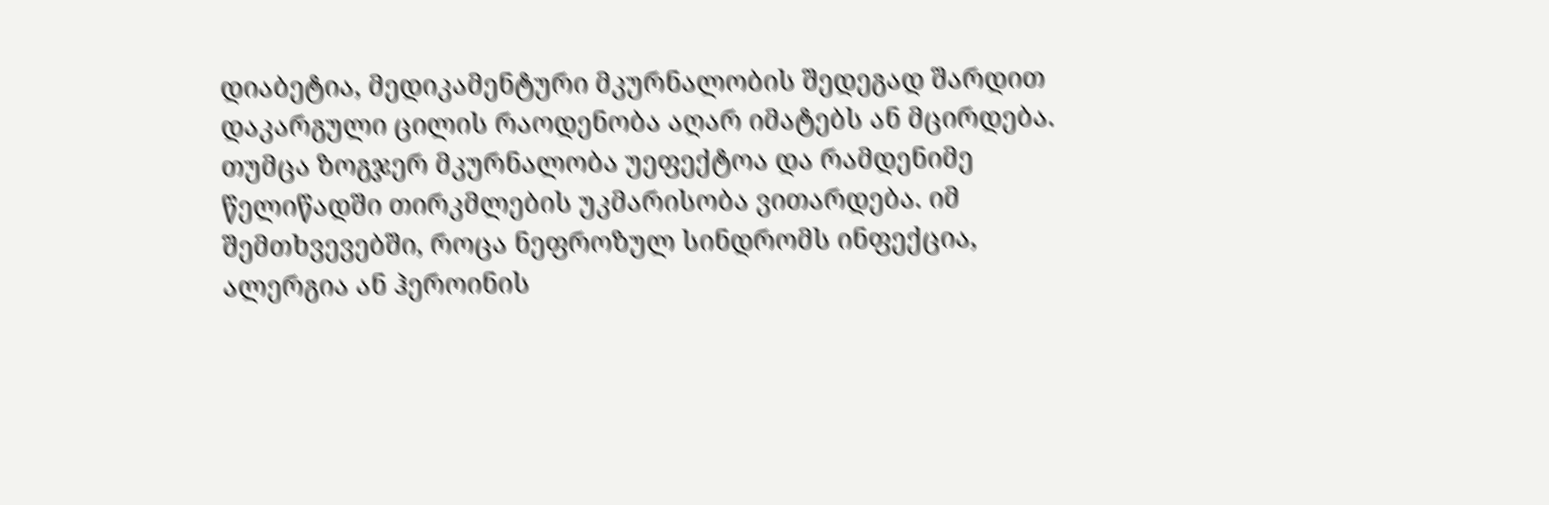დიაბეტია, მედიკამენტური მკურნალობის შედეგად შარდით დაკარგული ცილის რაოდენობა აღარ იმატებს ან მცირდება. თუმცა ზოგჯერ მკურნალობა უეფექტოა და რამდენიმე წელიწადში თირკმლების უკმარისობა ვითარდება. იმ შემთხვევებში, როცა ნეფროზულ სინდრომს ინფექცია, ალერგია ან ჰეროინის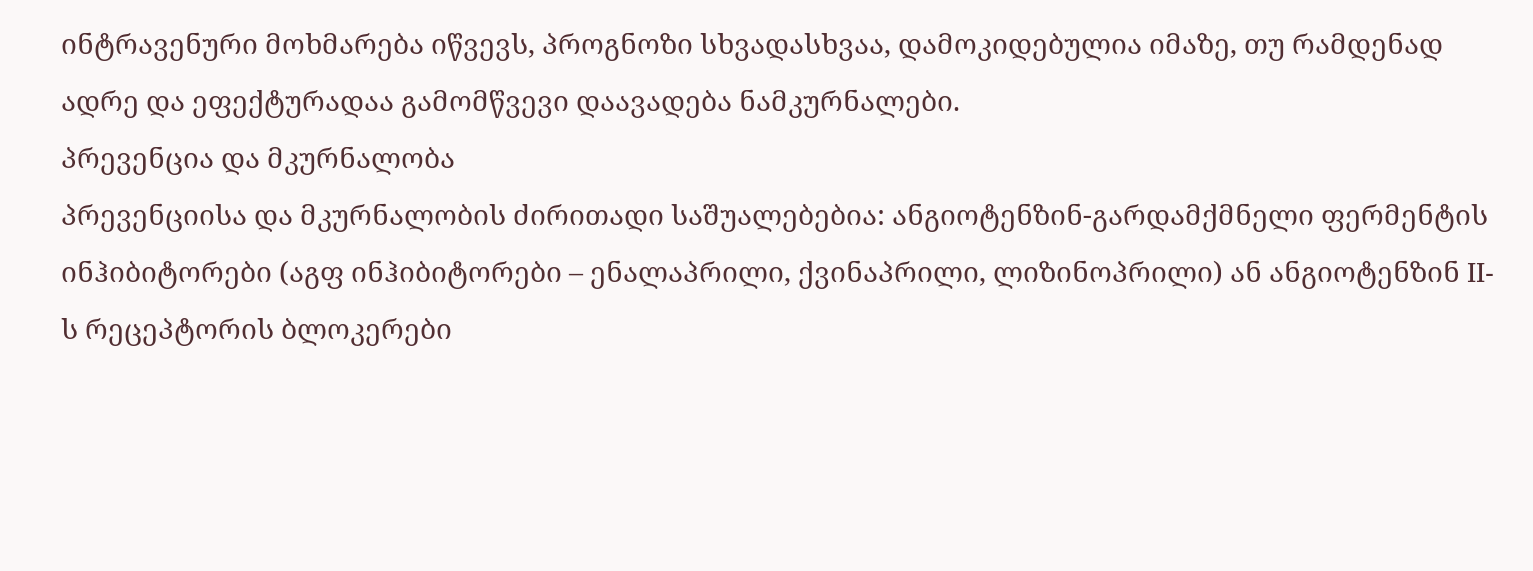ინტრავენური მოხმარება იწვევს, პროგნოზი სხვადასხვაა, დამოკიდებულია იმაზე, თუ რამდენად ადრე და ეფექტურადაა გამომწვევი დაავადება ნამკურნალები.
პრევენცია და მკურნალობა
პრევენციისა და მკურნალობის ძირითადი საშუალებებია: ანგიოტენზინ-გარდამქმნელი ფერმენტის ინჰიბიტორები (აგფ ინჰიბიტორები – ენალაპრილი, ქვინაპრილი, ლიზინოპრილი) ან ანგიოტენზინ II-ს რეცეპტორის ბლოკერები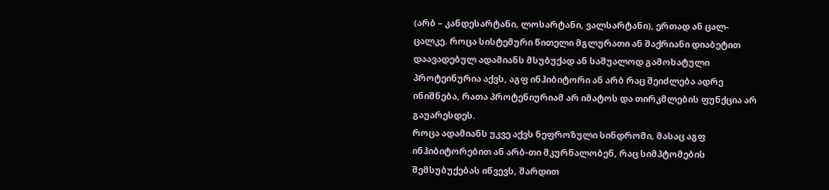(არბ – კანდესარტანი, ლოსარტანი, ვალსარტანი), ერთად ან ცალ-ცალკე. როცა სისტემური წითელი მგლურათი ან შაქრიანი დიაბეტით დაავადებულ ადამიანს მსუბუქად ან საშუალოდ გამოხატული პროტეინურია აქვს, აგფ ინჰიბიტორი ან არბ რაც შეიძლება ადრე ინიშნება, რათა პროტენიურიამ არ იმატოს და თირკმლების ფუნქცია არ გაუარესდეს.
როცა ადამიანს უკვე აქვს ნეფროზული სინდრომი, მასაც აგფ ინჰიბიტორებით ან არბ-თი მკურნალობენ, რაც სიმპტომების შემსუბუქებას იწვევს, შარდით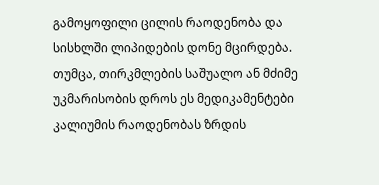გამოყოფილი ცილის რაოდენობა და სისხლში ლიპიდების დონე მცირდება. თუმცა, თირკმლების საშუალო ან მძიმე უკმარისობის დროს ეს მედიკამენტები კალიუმის რაოდენობას ზრდის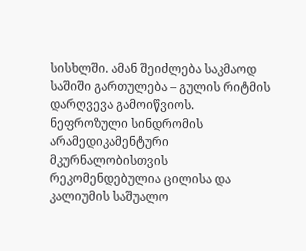სისხლში. ამან შეიძლება საკმაოდ საშიში გართულება – გულის რიტმის დარღვევა გამოიწვიოს.
ნეფროზული სინდრომის არამედიკამენტური მკურნალობისთვის რეკომენდებულია ცილისა და კალიუმის საშუალო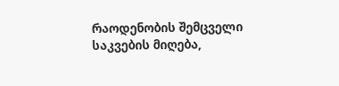რაოდენობის შემცველი საკვების მიღება,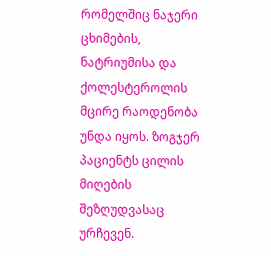რომელშიც ნაჯერი ცხიმების, ნატრიუმისა და ქოლესტეროლის მცირე რაოდენობა უნდა იყოს. ზოგჯერ პაციენტს ცილის მიღების შეზღუდვასაც ურჩევენ.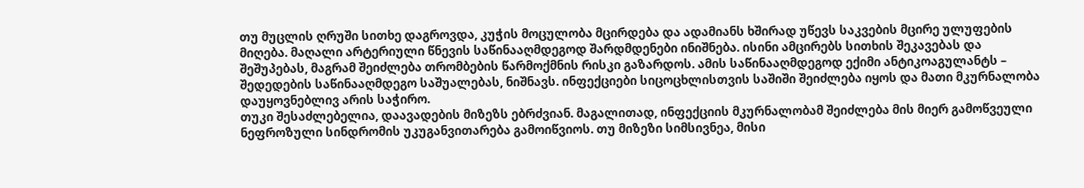თუ მუცლის ღრუში სითხე დაგროვდა, კუჭის მოცულობა მცირდება და ადამიანს ხშირად უწევს საკვების მცირე ულუფების მიღება. მაღალი არტერიული წნევის საწინააღმდეგოდ შარდმდენები ინიშნება. ისინი ამცირებს სითხის შეკავებას და შეშუპებას, მაგრამ შეიძლება თრომბების წარმოქმნის რისკი გაზარდოს. ამის საწინააღმდეგოდ ექიმი ანტიკოაგულანტს – შედედების საწინააღმდეგო საშუალებას, ნიშნავს. ინფექციები სიცოცხლისთვის საშიში შეიძლება იყოს და მათი მკურნალობა დაუყოვნებლივ არის საჭირო.
თუკი შესაძლებელია, დაავადების მიზეზს ებრძვიან. მაგალითად, ინფექციის მკურნალობამ შეიძლება მის მიერ გამოწვეული ნეფროზული სინდრომის უკუგანვითარება გამოიწვიოს. თუ მიზეზი სიმსივნეა, მისი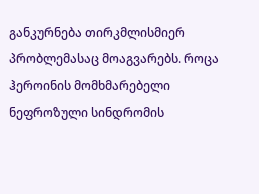განკურნება თირკმლისმიერ პრობლემასაც მოაგვარებს. როცა ჰეროინის მომხმარებელი ნეფროზული სინდრომის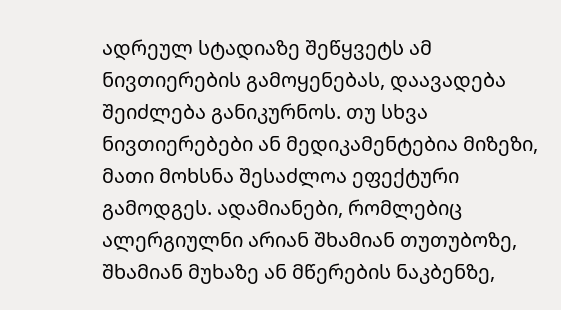ადრეულ სტადიაზე შეწყვეტს ამ ნივთიერების გამოყენებას, დაავადება შეიძლება განიკურნოს. თუ სხვა ნივთიერებები ან მედიკამენტებია მიზეზი, მათი მოხსნა შესაძლოა ეფექტური გამოდგეს. ადამიანები, რომლებიც ალერგიულნი არიან შხამიან თუთუბოზე, შხამიან მუხაზე ან მწერების ნაკბენზე,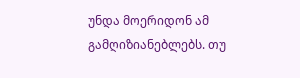უნდა მოერიდონ ამ გამღიზიანებლებს. თუ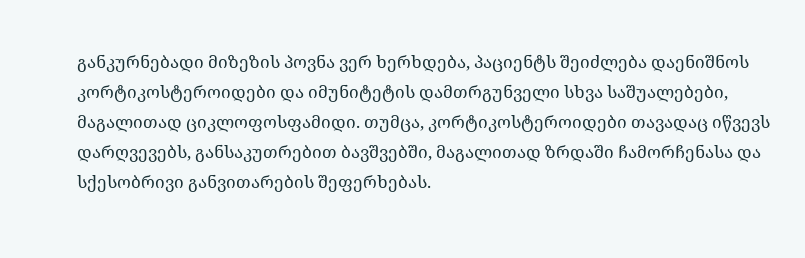განკურნებადი მიზეზის პოვნა ვერ ხერხდება, პაციენტს შეიძლება დაენიშნოს კორტიკოსტეროიდები და იმუნიტეტის დამთრგუნველი სხვა საშუალებები, მაგალითად ციკლოფოსფამიდი. თუმცა, კორტიკოსტეროიდები თავადაც იწვევს დარღვევებს, განსაკუთრებით ბავშვებში, მაგალითად ზრდაში ჩამორჩენასა და სქესობრივი განვითარების შეფერხებას.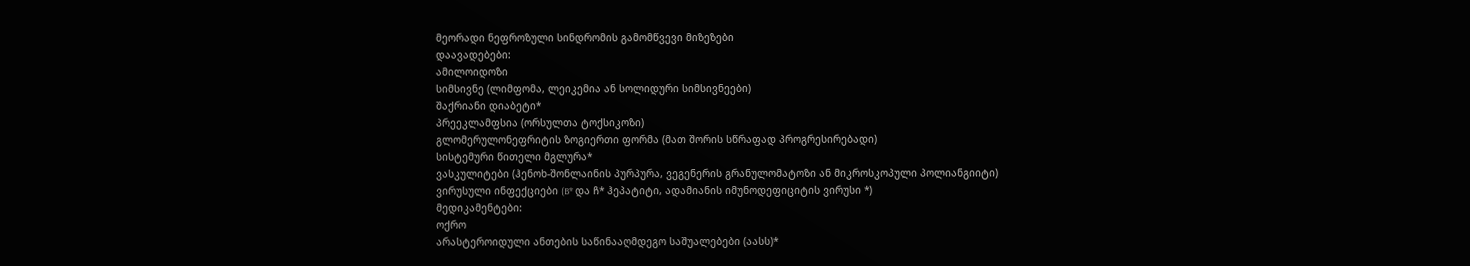მეორადი ნეფროზული სინდრომის გამომწვევი მიზეზები
დაავადებები:
ამილოიდოზი
სიმსივნე (ლიმფომა, ლეიკემია ან სოლიდური სიმსივნეები)
შაქრიანი დიაბეტი*
პრეეკლამფსია (ორსულთა ტოქსიკოზი)
გლომერულონეფრიტის ზოგიერთი ფორმა (მათ შორის სწრაფად პროგრესირებადი)
სისტემური წითელი მგლურა*
ვასკულიტები (ჰენოხ-შონლაინის პურპურა, ვეგენერის გრანულომატოზი ან მიკროსკოპული პოლიანგიიტი)
ვირუსული ინფექციები (B* და ჩ* ჰეპატიტი, ადამიანის იმუნოდეფიციტის ვირუსი *)
მედიკამენტები:
ოქრო
არასტეროიდული ანთების საწინააღმდეგო საშუალებები (აასს)*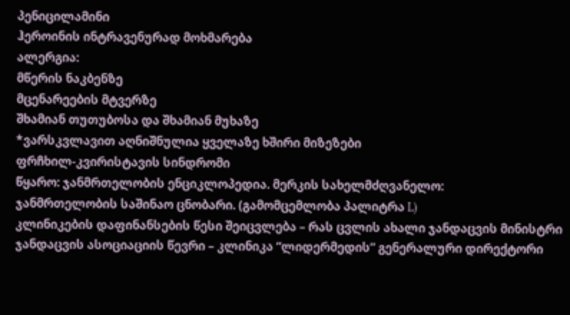პენიცილამინი
ჰეროინის ინტრავენურად მოხმარება
ალერგია:
მწერის ნაკბენზე
მცენარეების მტვერზე
შხამიან თუთუბოსა და შხამიან მუხაზე
*ვარსკვლავით აღნიშნულია ყველაზე ხშირი მიზეზები
ფრჩხილ-კვირისტავის სინდრომი
წყარო: ჯანმრთელობის ენციკლოპედია. მერკის სახელმძღვანელო:
ჯანმრთელობის საშინაო ცნობარი. (გამომცემლობა პალიტრა L)
კლინიკების დაფინანსების წესი შეიცვლება – რას ცვლის ახალი ჯანდაცვის მინისტრი
ჯანდაცვის ასოციაციის წევრი – კლინიკა “ლიდერმედის” გენერალური დირექტორი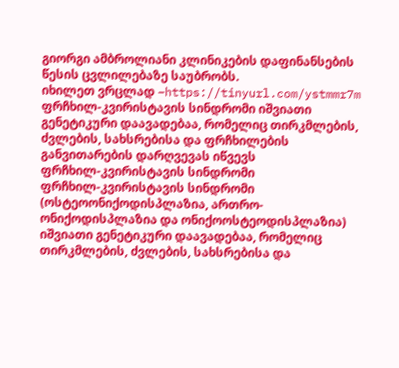გიორგი ამბროლიანი კლინიკების დაფინანსების წესის ცვლილებაზე საუბრობს.
იხილეთ ვრცლად –https://tinyurl.com/ystmmr7m
ფრჩხილ-კვირისტავის სინდრომი იშვიათი გენეტიკური დაავადებაა, რომელიც თირკმლების, ძვლების, სახსრებისა და ფრჩხილების განვითარების დარღვევას იწვევს
ფრჩხილ-კვირისტავის სინდრომი
ფრჩხილ-კვირისტავის სინდრომი (ოსტეოონიქოდისპლაზია, ართრო-ონიქოდისპლაზია და ონიქოოსტეოდისპლაზია) იშვიათი გენეტიკური დაავადებაა, რომელიც თირკმლების, ძვლების, სახსრებისა და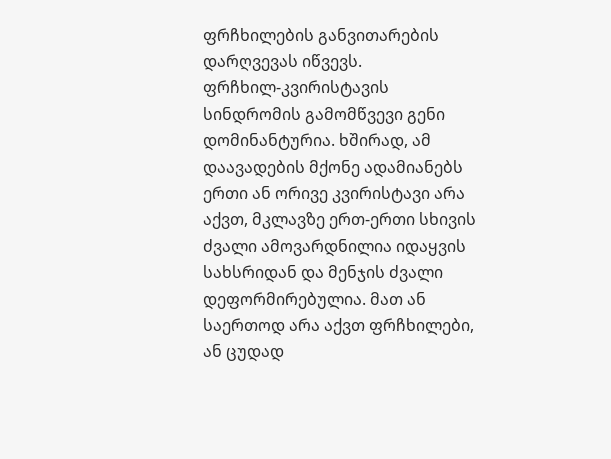ფრჩხილების განვითარების დარღვევას იწვევს.
ფრჩხილ-კვირისტავის სინდრომის გამომწვევი გენი დომინანტურია. ხშირად, ამ დაავადების მქონე ადამიანებს ერთი ან ორივე კვირისტავი არა აქვთ, მკლავზე ერთ-ერთი სხივის ძვალი ამოვარდნილია იდაყვის სახსრიდან და მენჯის ძვალი დეფორმირებულია. მათ ან საერთოდ არა აქვთ ფრჩხილები, ან ცუდად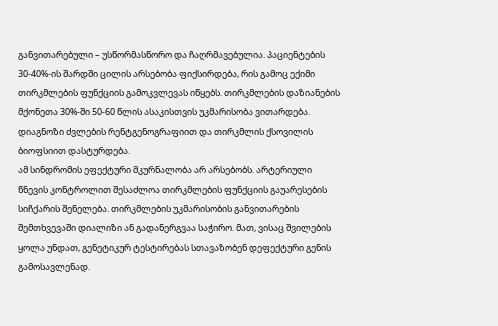განვითარებული – უსწორმასწორო და ჩაღრმავებულია. პაციენტების 30-40%-ის შარდში ცილის არსებობა ფიქსირდება, რის გამოც ექიმი თირკმლების ფუნქციის გამოკვლევას იწყებს. თირკმლების დაზიანების მქონეთა 30%-ში 50-60 წლის ასაკისთვის უკმარისობა ვითარდება. დიაგნოზი ძვლების რენტგენოგრაფიით და თირკმლის ქსოვილის ბიოფსიით დასტურდება.
ამ სინდრომის ეფექტური მკურნალობა არ არსებობს. არტერიული წნევის კონტროლით შესაძლოა თირკმლების ფუნქციის გაუარესების სიჩქარის შენელება. თირკმლების უკმარისობის განვითარების შემთხვევაში დიალიზი ან გადანერგვაა საჭირო. მათ, ვისაც შვილების ყოლა უნდათ, გენეტიკურ ტესტირებას სთავაზობენ დეფექტური გენის გამოსავლენად.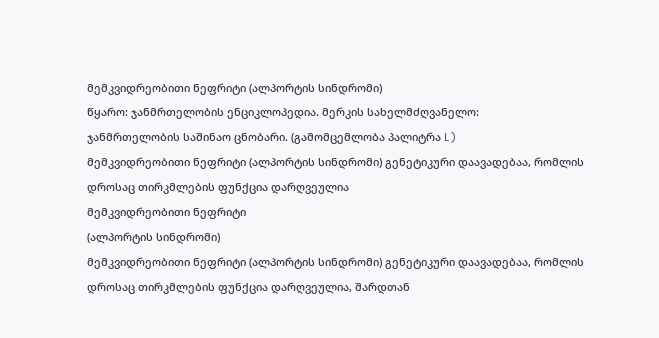მემკვიდრეობითი ნეფრიტი (ალპორტის სინდრომი)
წყარო: ჯანმრთელობის ენციკლოპედია. მერკის სახელმძღვანელო:
ჯანმრთელობის საშინაო ცნობარი. (გამომცემლობა პალიტრა L)
მემკვიდრეობითი ნეფრიტი (ალპორტის სინდრომი) გენეტიკური დაავადებაა, რომლის დროსაც თირკმლების ფუნქცია დარღვეულია
მემკვიდრეობითი ნეფრიტი
(ალპორტის სინდრომი)
მემკვიდრეობითი ნეფრიტი (ალპორტის სინდრომი) გენეტიკური დაავადებაა, რომლის დროსაც თირკმლების ფუნქცია დარღვეულია, შარდთან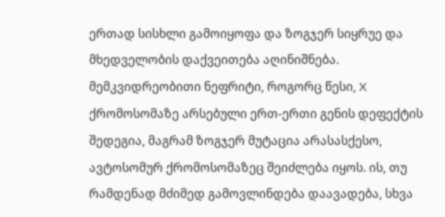ერთად სისხლი გამოიყოფა და ზოგჯერ სიყრუე და მხედველობის დაქვეითება აღინიშნება.
მემკვიდრეობითი ნეფრიტი, როგორც წესი, X ქრომოსომაზე არსებული ერთ-ერთი გენის დეფექტის შედეგია, მაგრამ ზოგჯერ მუტაცია არასასქესო, ავტოსომურ ქრომოსომაზეც შეიძლება იყოს. ის, თუ რამდენად მძიმედ გამოვლინდება დაავადება, სხვა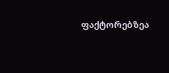ფაქტორებზეა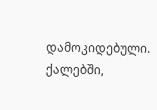დამოკიდებული. ქალებში,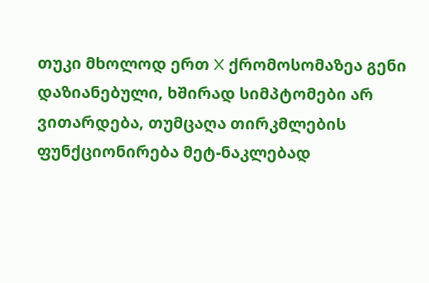თუკი მხოლოდ ერთ X ქრომოსომაზეა გენი დაზიანებული, ხშირად სიმპტომები არ ვითარდება, თუმცაღა თირკმლების ფუნქციონირება მეტ-ნაკლებად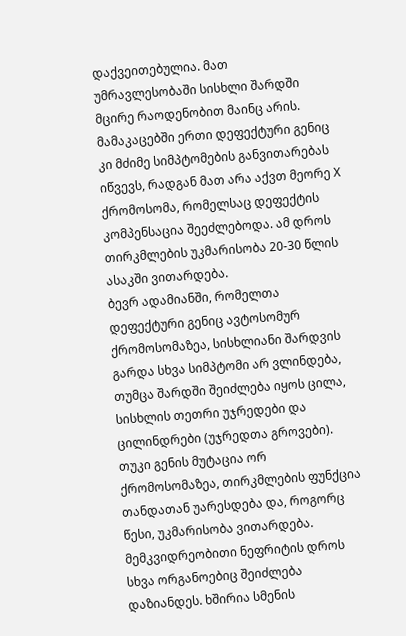დაქვეითებულია. მათ უმრავლესობაში სისხლი შარდში მცირე რაოდენობით მაინც არის. მამაკაცებში ერთი დეფექტური გენიც კი მძიმე სიმპტომების განვითარებას იწვევს, რადგან მათ არა აქვთ მეორე X ქრომოსომა, რომელსაც დეფექტის კომპენსაცია შეეძლებოდა. ამ დროს თირკმლების უკმარისობა 20-30 წლის ასაკში ვითარდება.
ბევრ ადამიანში, რომელთა დეფექტური გენიც ავტოსომურ ქრომოსომაზეა, სისხლიანი შარდვის გარდა სხვა სიმპტომი არ ვლინდება, თუმცა შარდში შეიძლება იყოს ცილა, სისხლის თეთრი უჯრედები და ცილინდრები (უჯრედთა გროვები). თუკი გენის მუტაცია ორ ქრომოსომაზეა, თირკმლების ფუნქცია თანდათან უარესდება და, როგორც წესი, უკმარისობა ვითარდება.
მემკვიდრეობითი ნეფრიტის დროს სხვა ორგანოებიც შეიძლება დაზიანდეს. ხშირია სმენის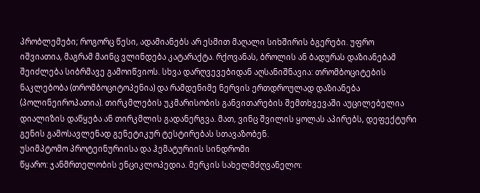პრობლემები; როგორც წესი, ადამიანებს არ ესმით მაღალი სიხშირის ბგერები. უფრო იშვიათია, მაგრამ მაინც ვლინდება კატარაქტა. რქოვანას, ბროლის ან ბადურას დაზიანებამ შეიძლება სიბრმავე გამოიწვიოს. სხვა დარღვევებიდან აღსანიშნავია: თრომბოციტების ნაკლებობა (თრომბოციტოპენია) და რამდენიმე ნერვის ერთდროულად დაზიანება (პოლინეიროპათია). თირკმლების უკმარისობის განვითარების შემთხვევაში აუცილებელია დიალიზის დაწყება ან თირკმლის გადანერგვა. მათ, ვინც შვილის ყოლას აპირებს, დეფექტური გენის გამოსავლენად გენეტიკურ ტესტირებას სთავაზობენ.
უსიმპტომო პროტეინურიისა და ჰემატურიის სინდრომი
წყარო: ჯანმრთელობის ენციკლოპედია. მერკის სახელმძღვანელო: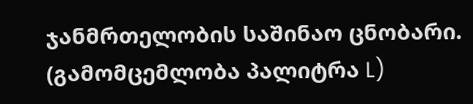ჯანმრთელობის საშინაო ცნობარი. (გამომცემლობა პალიტრა L)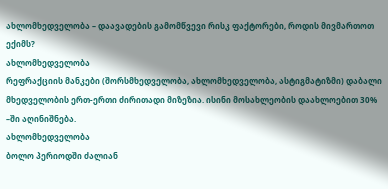ახლომხედველობა – დაავადების გამომწვევი რისკ ფაქტორები, როდის მივმართოთ ექიმს?
ახლომხედველობა
რეფრაქციის მანკები (შორსმხედველობა, ახლომხედველობა, ასტიგმატიზმი) დაბალი მხედველობის ერთ-ერთი ძირითადი მიზეზია. ისინი მოსახლეობის დაახლოებით 30% –ში აღინიშნება.
ახლომხედველობა
ბოლო პერიოდში ძალიან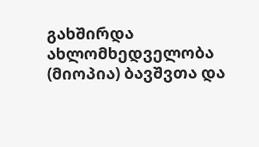გახშირდა ახლომხედველობა (მიოპია) ბავშვთა და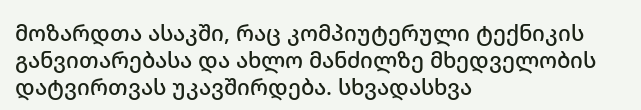მოზარდთა ასაკში, რაც კომპიუტერული ტექნიკის განვითარებასა და ახლო მანძილზე მხედველობის დატვირთვას უკავშირდება. სხვადასხვა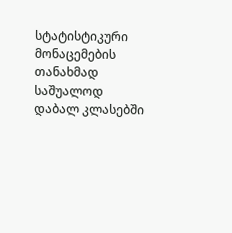სტატისტიკური მონაცემების თანახმად საშუალოდ დაბალ კლასებში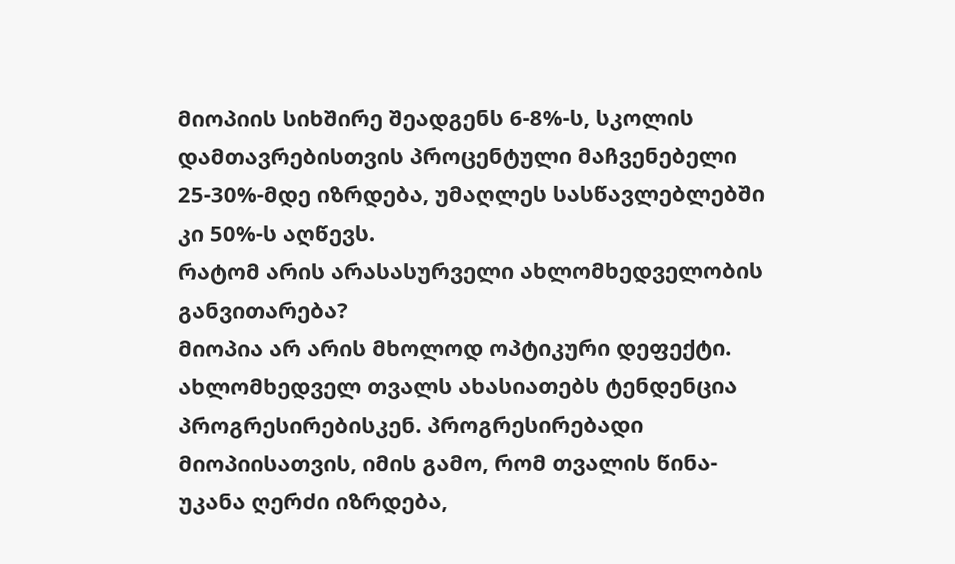მიოპიის სიხშირე შეადგენს 6-8%-ს, სკოლის დამთავრებისთვის პროცენტული მაჩვენებელი 25-30%-მდე იზრდება, უმაღლეს სასწავლებლებში კი 50%-ს აღწევს.
რატომ არის არასასურველი ახლომხედველობის განვითარება?
მიოპია არ არის მხოლოდ ოპტიკური დეფექტი. ახლომხედველ თვალს ახასიათებს ტენდენცია პროგრესირებისკენ. პროგრესირებადი მიოპიისათვის, იმის გამო, რომ თვალის წინა-უკანა ღერძი იზრდება,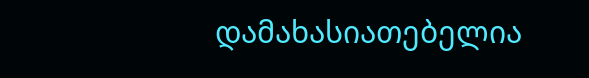დამახასიათებელია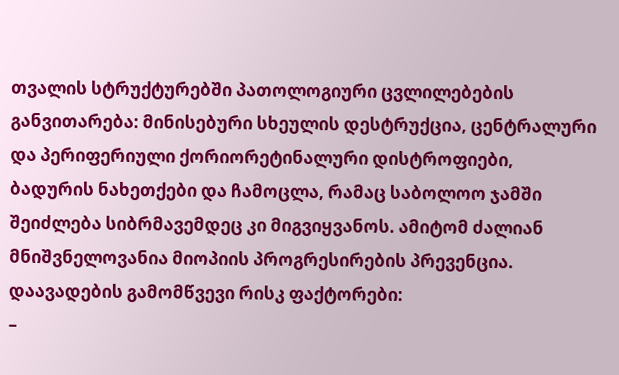თვალის სტრუქტურებში პათოლოგიური ცვლილებების განვითარება: მინისებური სხეულის დესტრუქცია, ცენტრალური და პერიფერიული ქორიორეტინალური დისტროფიები, ბადურის ნახეთქები და ჩამოცლა, რამაც საბოლოო ჯამში შეიძლება სიბრმავემდეც კი მიგვიყვანოს. ამიტომ ძალიან მნიშვნელოვანია მიოპიის პროგრესირების პრევენცია.
დაავადების გამომწვევი რისკ ფაქტორები:
–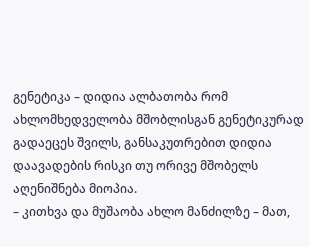გენეტიკა – დიდია ალბათობა რომ ახლომხედველობა მშობლისგან გენეტიკურად გადაეცეს შვილს, განსაკუთრებით დიდია დაავადების რისკი თუ ორივე მშობელს აღენიშნება მიოპია.
– კითხვა და მუშაობა ახლო მანძილზე – მათ,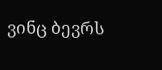ვინც ბევრს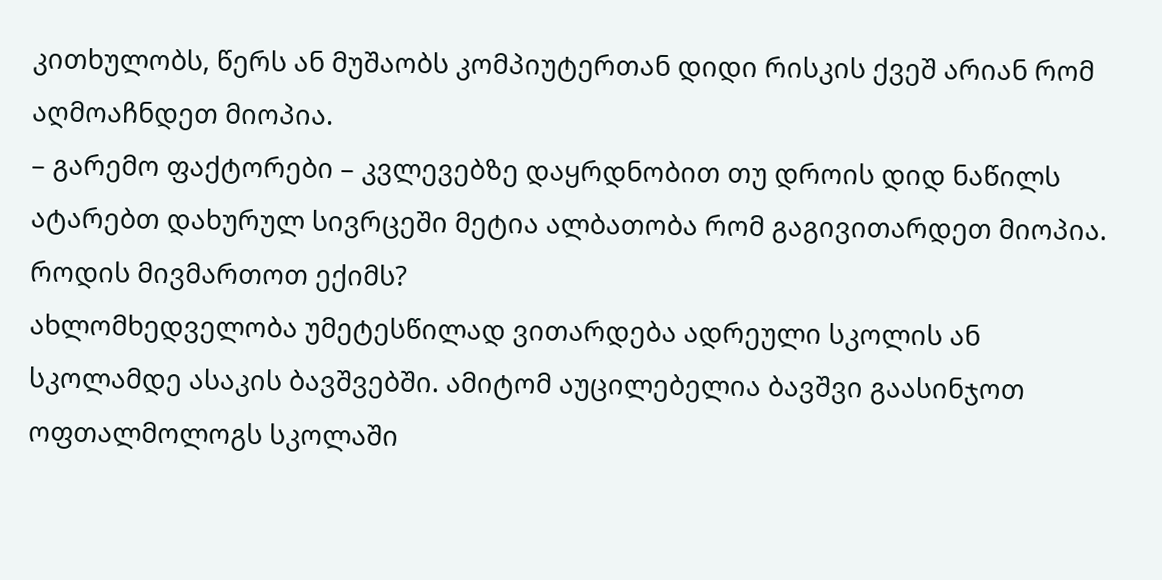კითხულობს, წერს ან მუშაობს კომპიუტერთან დიდი რისკის ქვეშ არიან რომ აღმოაჩნდეთ მიოპია.
– გარემო ფაქტორები – კვლევებზე დაყრდნობით თუ დროის დიდ ნაწილს ატარებთ დახურულ სივრცეში მეტია ალბათობა რომ გაგივითარდეთ მიოპია.
როდის მივმართოთ ექიმს?
ახლომხედველობა უმეტესწილად ვითარდება ადრეული სკოლის ან სკოლამდე ასაკის ბავშვებში. ამიტომ აუცილებელია ბავშვი გაასინჯოთ ოფთალმოლოგს სკოლაში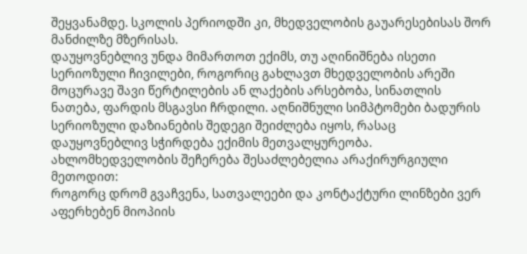შეყვანამდე. სკოლის პერიოდში კი, მხედველობის გაუარესებისას შორ მანძილზე მზერისას.
დაუყოვნებლივ უნდა მიმართოთ ექიმს, თუ აღინიშნება ისეთი სერიოზული ჩივილები, როგორიც გახლავთ მხედველობის არეში მოცურავე შავი წერტილების ან ლაქების არსებობა, სინათლის ნათება, ფარდის მსგავსი ჩრდილი. აღნიშნული სიმპტომები ბადურის სერიოზული დაზიანების შედეგი შეიძლება იყოს, რასაც დაუყოვნებლივ სჭირდება ექიმის მეთვალყურეობა.
ახლომხედველობის შეჩერება შესაძლებელია არაქირურგიული მეთოდით:
როგორც დრომ გვაჩვენა, სათვალეები და კონტაქტური ლინზები ვერ აფერხებენ მიოპიის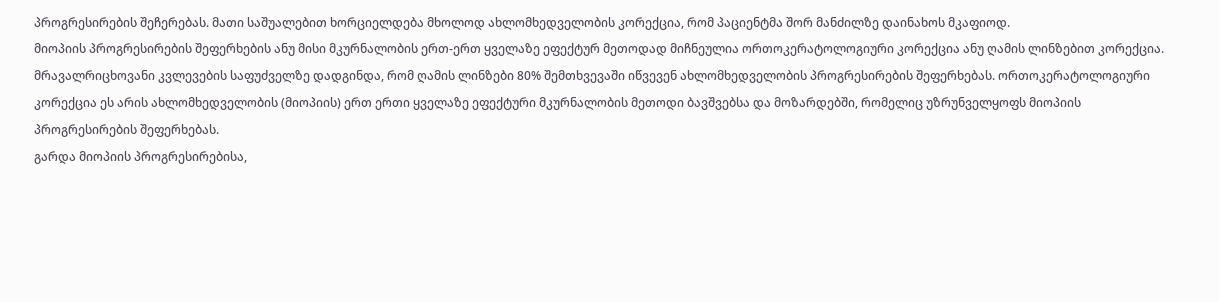პროგრესირების შეჩერებას. მათი საშუალებით ხორციელდება მხოლოდ ახლომხედველობის კორექცია, რომ პაციენტმა შორ მანძილზე დაინახოს მკაფიოდ.
მიოპიის პროგრესირების შეფერხების ანუ მისი მკურნალობის ერთ-ერთ ყველაზე ეფექტურ მეთოდად მიჩნეულია ორთოკერატოლოგიური კორექცია ანუ ღამის ლინზებით კორექცია. მრავალრიცხოვანი კვლევების საფუძველზე დადგინდა, რომ ღამის ლინზები 80% შემთხვევაში იწვევენ ახლომხედველობის პროგრესირების შეფერხებას. ორთოკერატოლოგიური კორექცია ეს არის ახლომხედველობის (მიოპიის) ერთ ერთი ყველაზე ეფექტური მკურნალობის მეთოდი ბავშვებსა და მოზარდებში, რომელიც უზრუნველყოფს მიოპიის პროგრესირების შეფერხებას.
გარდა მიოპიის პროგრესირებისა,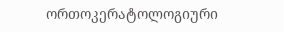ორთოკერატოლოგიური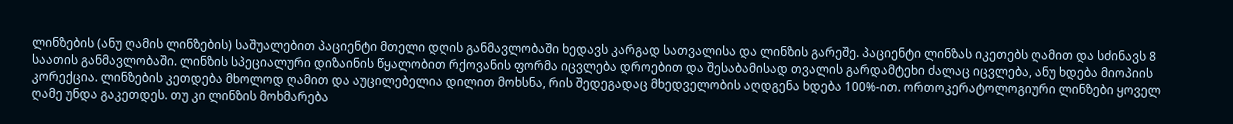ლინზების (ანუ ღამის ლინზების) საშუალებით პაციენტი მთელი დღის განმავლობაში ხედავს კარგად სათვალისა და ლინზის გარეშე. პაციენტი ლინზას იკეთებს ღამით და სძინავს 8 საათის განმავლობაში. ლინზის სპეციალური დიზაინის წყალობით რქოვანის ფორმა იცვლება დროებით და შესაბამისად თვალის გარდამტეხი ძალაც იცვლება, ანუ ხდება მიოპიის კორექცია. ლინზების კეთდება მხოლოდ ღამით და აუცილებელია დილით მოხსნა, რის შედეგადაც მხედველობის აღდგენა ხდება 100%-ით. ორთოკერატოლოგიური ლინზები ყოველ ღამე უნდა გაკეთდეს. თუ კი ლინზის მოხმარება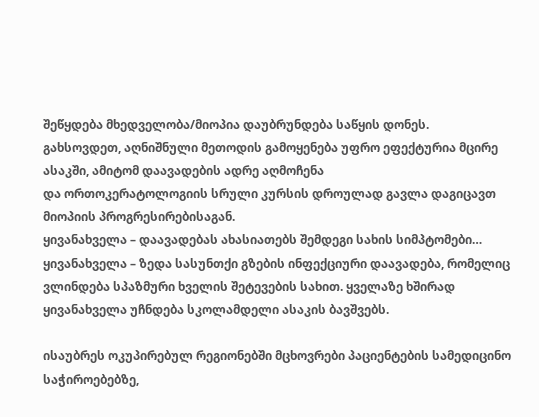შეწყდება მხედველობა/მიოპია დაუბრუნდება საწყის დონეს.
გახსოვდეთ, აღნიშნული მეთოდის გამოყენება უფრო ეფექტურია მცირე ასაკში, ამიტომ დაავადების ადრე აღმოჩენა
და ორთოკერატოლოგიის სრული კურსის დროულად გავლა დაგიცავთ მიოპიის პროგრესირებისაგან.
ყივანახველა – დაავადებას ახასიათებს შემდეგი სახის სიმპტომები…
ყივანახველა – ზედა სასუნთქი გზების ინფექციური დაავადება, რომელიც ვლინდება სპაზმური ხველის შეტევების სახით. ყველაზე ხშირად ყივანახველა უჩნდება სკოლამდელი ასაკის ბავშვებს.

ისაუბრეს ოკუპირებულ რეგიონებში მცხოვრები პაციენტების სამედიცინო საჭიროებებზე,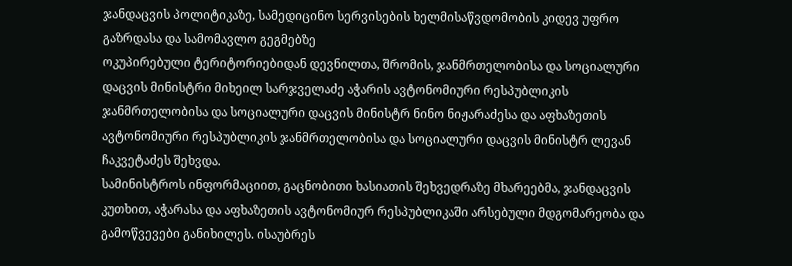ჯანდაცვის პოლიტიკაზე, სამედიცინო სერვისების ხელმისაწვდომობის კიდევ უფრო გაზრდასა და სამომავლო გეგმებზე
ოკუპირებული ტერიტორიებიდან დევნილთა, შრომის, ჯანმრთელობისა და სოციალური დაცვის მინისტრი მიხეილ სარჯველაძე აჭარის ავტონომიური რესპუბლიკის ჯანმრთელობისა და სოციალური დაცვის მინისტრ ნინო ნიჟარაძესა და აფხაზეთის ავტონომიური რესპუბლიკის ჯანმრთელობისა და სოციალური დაცვის მინისტრ ლევან ჩაკვეტაძეს შეხვდა.
სამინისტროს ინფორმაციით, გაცნობითი ხასიათის შეხვედრაზე მხარეებმა, ჯანდაცვის კუთხით, აჭარასა და აფხაზეთის ავტონომიურ რესპუბლიკაში არსებული მდგომარეობა და გამოწვევები განიხილეს. ისაუბრეს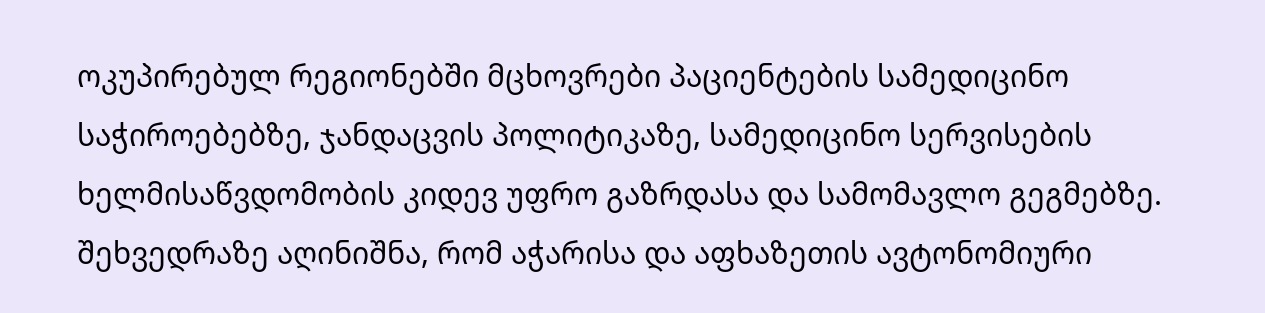ოკუპირებულ რეგიონებში მცხოვრები პაციენტების სამედიცინო საჭიროებებზე, ჯანდაცვის პოლიტიკაზე, სამედიცინო სერვისების ხელმისაწვდომობის კიდევ უფრო გაზრდასა და სამომავლო გეგმებზე.
შეხვედრაზე აღინიშნა, რომ აჭარისა და აფხაზეთის ავტონომიური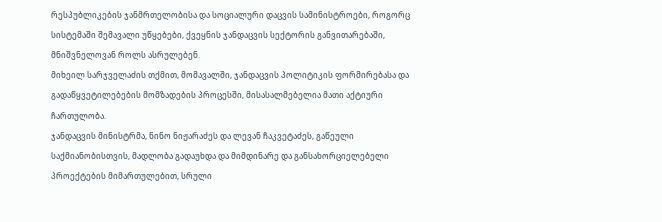რესპუბლიკების ჯანმრთელობისა და სოციალური დაცვის სამინისტროები, როგორც სისტემაში შემავალი უწყებები, ქვეყნის ჯანდაცვის სექტორის განვითარებაში, მნიშვნელოვან როლს ასრულებენ.
მიხეილ სარჯველაძის თქმით, მომავალში, ჯანდაცვის პოლიტიკის ფორმირებასა და გადაწყვეტილებების მომზადების პროცესში, მისასალმებელია მათი აქტიური ჩართულობა.
ჯანდაცვის მინისტრმა, ნინო ნიჟარაძეს და ლევან ჩაკვეტაძეს, გაწეული საქმიანობისთვის, მადლობა გადაუხდა და მიმდინარე და განსახორციელებელი პროექტების მიმართულებით, სრული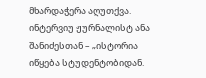მხარდაჭერა აღუთქვა.
ინტერვიუ ჟურნალისტ ანა შანიძესთან – „ისტორია იწყება სტუდენტობიდან.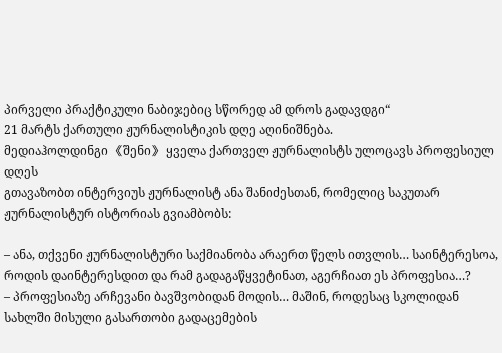პირველი პრაქტიკული ნაბიჯებიც სწორედ ამ დროს გადავდგი“
21 მარტს ქართული ჟურნალისტიკის დღე აღინიშნება.
მედიაჰოლდინგი 《შენი》 ყველა ქართველ ჟურნალისტს ულოცავს პროფესიულ დღეს
გთავაზობთ ინტერვიუს ჟურნალისტ ანა შანიძესთან, რომელიც საკუთარ ჟურნალისტურ ისტორიას გვიამბობს:

– ანა, თქვენი ჟურნალისტური საქმიანობა არაერთ წელს ითვლის… საინტერესოა, როდის დაინტერესდით და რამ გადაგაწყვეტინათ, აგერჩიათ ეს პროფესია…?
– პროფესიაზე არჩევანი ბავშვობიდან მოდის… მაშინ, როდესაც სკოლიდან სახლში მისული გასართობი გადაცემების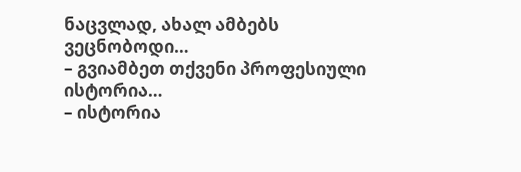ნაცვლად, ახალ ამბებს ვეცნობოდი…
– გვიამბეთ თქვენი პროფესიული ისტორია…
– ისტორია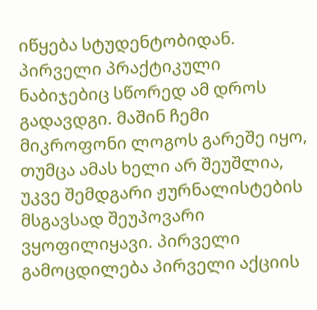იწყება სტუდენტობიდან. პირველი პრაქტიკული ნაბიჯებიც სწორედ ამ დროს გადავდგი. მაშინ ჩემი მიკროფონი ლოგოს გარეშე იყო, თუმცა ამას ხელი არ შეუშლია, უკვე შემდგარი ჟურნალისტების მსგავსად შეუპოვარი ვყოფილიყავი. პირველი გამოცდილება პირველი აქციის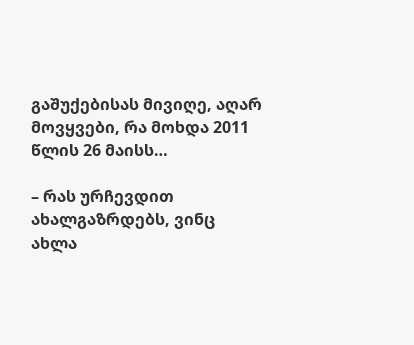გაშუქებისას მივიღე, აღარ მოვყვები, რა მოხდა 2011 წლის 26 მაისს…

– რას ურჩევდით ახალგაზრდებს, ვინც ახლა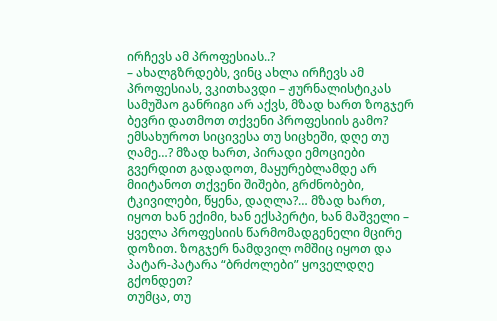ირჩევს ამ პროფესიას..?
– ახალგზრდებს, ვინც ახლა ირჩევს ამ პროფესიას, ვკითხავდი – ჟურნალისტიკას სამუშაო განრიგი არ აქვს, მზად ხართ ზოგჯერ ბევრი დათმოთ თქვენი პროფესიის გამო? ემსახუროთ სიცივესა თუ სიცხეში, დღე თუ ღამე…? მზად ხართ, პირადი ემოციები გვერდით გადადოთ, მაყურებლამდე არ მიიტანოთ თქვენი შიშები, გრძნობები, ტკივილები, წყენა, დაღლა?… მზად ხართ, იყოთ ხან ექიმი, ხან ექსპერტი, ხან მაშველი – ყველა პროფესიის წარმომადგენელი მცირე დოზით. ზოგჯერ ნამდვილ ომშიც იყოთ და პატარ-პატარა “ბრძოლები” ყოველდღე გქონდეთ?
თუმცა, თუ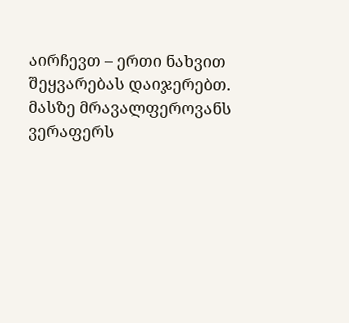აირჩევთ – ერთი ნახვით შეყვარებას დაიჯერებთ. მასზე მრავალფეროვანს ვერაფერს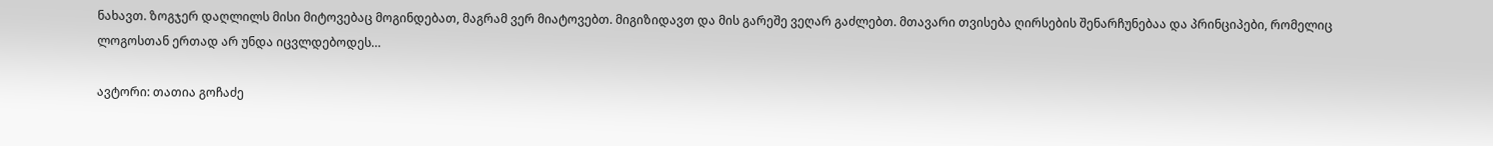ნახავთ. ზოგჯერ დაღლილს მისი მიტოვებაც მოგინდებათ, მაგრამ ვერ მიატოვებთ. მიგიზიდავთ და მის გარეშე ვეღარ გაძლებთ. მთავარი თვისება ღირსების შენარჩუნებაა და პრინციპები, რომელიც ლოგოსთან ერთად არ უნდა იცვლდებოდეს…

ავტორი: თათია გოჩაძე